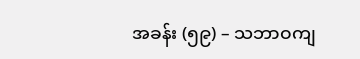အခန်း (၅၉) – သဘာဝကျ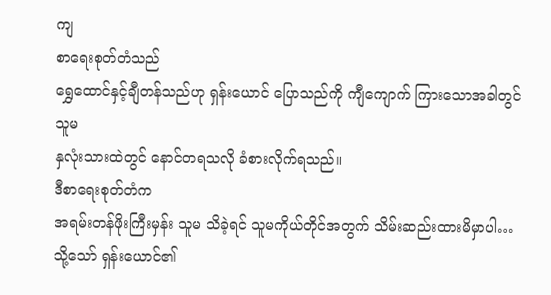ကျ
စာရေးစုတ်တံသည်
ရွှေထောင်နှင့်ချီတန်သည်ဟု ရှန်းယောင် ပြောသည်ကို ကျီကျောက် ကြားသောအခါတွင် သူမ
နှလုံးသားထဲတွင် နောင်တရသလို ခံစားလိုက်ရသည်။
ဒီစာရေးစုတ်တံက
အရမ်းတန်ဖိုးကြီးမှန်း သူမ သိခဲ့ရင် သူမကိုယ်တိုင်အတွက် သိမ်းဆည်းထားမိမှာပါ…
သို့သော် ရှန်းယောင်၏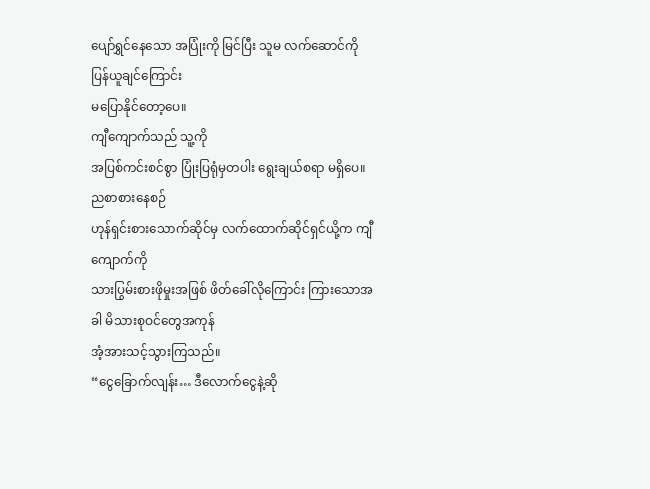ပျော်ရွှင်နေသော အပြုံးကို မြင်ပြီး သူမ လက်ဆောင်ကို ပြန်ယူချင်ကြောင်း
မပြောနိုင်တော့ပေ။
ကျီကျောက်သည် သူ့ကို
အပြစ်ကင်းစင်စွာ ပြုံးပြရုံမှတပါး ရွေးချယ်စရာ မရှိပေ။
ညစာစားနေစဉ်
ဟုန်ရှင်းစားသောက်ဆိုင်မှ လက်ထောက်ဆိုင်ရှင်ယို့က ကျီကျောက်ကို
သားပြွမ်းစားဖိုမှုးအဖြစ် ဖိတ်ခေါ်လိုကြောင်း ကြားသောအခါ မိသားစုဝင်တွေအကုန်
အံ့အားသင့်သွားကြသည်။
“ငွေခြောက်လျန်း… ဒီလောက်ငွေနဲ့ဆို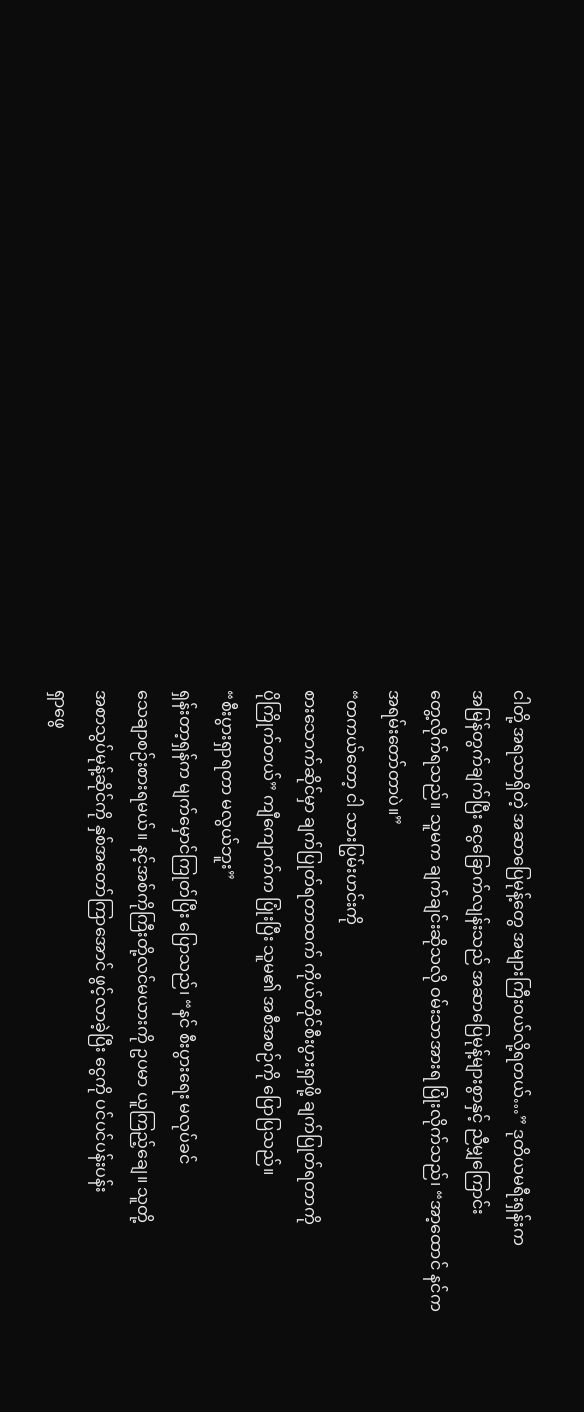ငါတို့ အရသာရှိတဲ့ အဆာပြေမုန့်တွေ အများကြီးဝယ်လို့ရတယ်…” ဒုတိယမရီးရှန်းက
အမြန်တွက်ချက်ပြီး ငွေခြောက်လျန်းသည် အဆာပြေမုန့်များစွာနှင့် ညီမျှကြောင်း
တွေ့လိုက်ရသည်။ သူမက ချက်ချင်းဆိုသလို ဝမ်းသာအားရ ပြုံးလိုက်သည်၊ “အာ့ထောင် နင်က
အရမ်းတော်တာပဲ။”
“တကယ်တော့ ငါ သားပြွမ်းဟင်းကို
စားသောက်ဆိုင်မှာ ချက်ပြုတ်ရတာထက် ကိုယ်တိုင်စီးပွားရှာဖို့ ချက်ပြုတ်ရတာကို
ပိုကြိုက်တယ်” ကျီကျောက်က ပြုံးပြီး သူမ၏ အစီအစဉ်ကို ပြောပြသည်။
“စီးပွားရှာရတာ မလွယ်ဘူး”
ရှန်းတာ့ရှန်က မျက်မှောင်ကြုတ်ပြီး ပြောသည်၊ “နင် စီးပွားရေး မလုပ်ခင်
သေချာစဉ်းစားရမယ်။ နင့်အစ်ကိုကြီးတို့လင်မယားကို ဥပမာ ယူကြည့်ချေ။ သူတို့
အစာသွပ်မုန့်ဆိုင်ကို နှစ်အတော်ကြာအောင် ဖွင့်လာခဲ့ပြီး ငွေကို ပင်ပင်ပန်းပန်း
ရှာဖွေ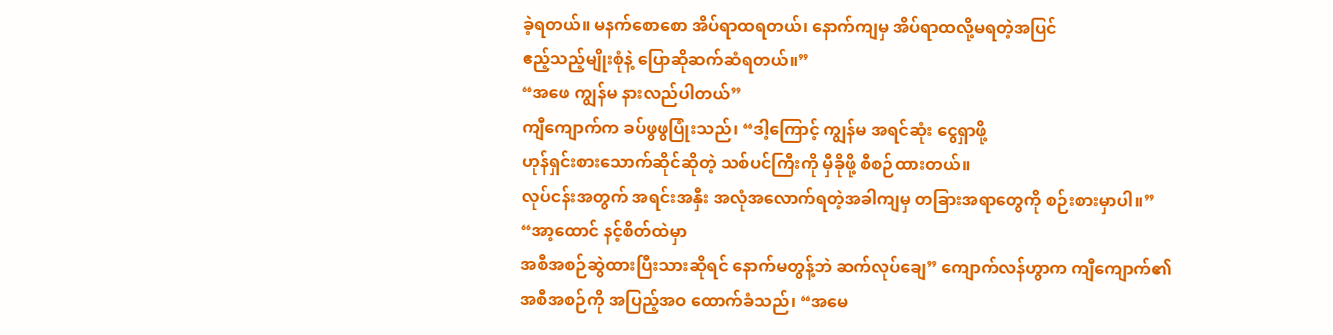ခဲ့ရတယ်။ မနက်စောစော အိပ်ရာထရတယ်၊ နောက်ကျမှ အိပ်ရာထလို့မရတဲ့အပြင်
ဧည့်သည့်မျိုးစုံနဲ့ ပြောဆိုဆက်ဆံရတယ်။”
“အဖေ ကျွန်မ နားလည်ပါတယ်”
ကျီကျောက်က ခပ်ဖွဖွပြုံးသည်၊ “ဒါ့ကြောင့် ကျွန်မ အရင်ဆုံး ငွေရှာဖို့
ဟုန်ရှင်းစားသောက်ဆိုင်ဆိုတဲ့ သစ်ပင်ကြီးကို မှီခိုဖို့ စီစဉ်ထားတယ်။
လုပ်ငန်းအတွက် အရင်းအနှီး အလုံအလောက်ရတဲ့အခါကျမှ တခြားအရာတွေကို စဉ်းစားမှာပါ။”
“အာ့ထောင် နင့်စိတ်ထဲမှာ
အစီအစဉ်ဆွဲထားပြီးသားဆိုရင် နောက်မတွန့်ဘဲ ဆက်လုပ်ချေ” ကျောက်လန်ဟွာက ကျီကျောက်၏
အစီအစဉ်ကို အပြည့်အဝ ထောက်ခံသည်၊ “အမေ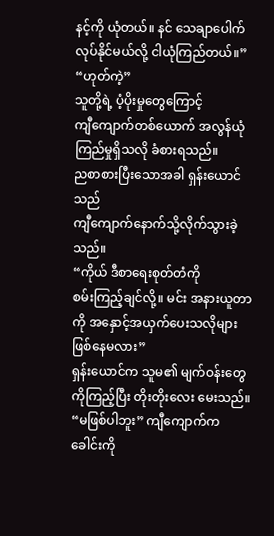နင့်ကို ယုံတယ်။ နင် သေချာပေါက်
လုပ်နိုင်မယ်လို့ ငါယုံကြည်တယ်။”
“ဟုတ်ကဲ့”
သူတို့ရဲ့ ပံ့ပိုးမှုတွေကြောင့်
ကျီကျောက်တစ်ယောက် အလွန်ယုံကြည်မှုရှိသလို ခံစားရသည်။
ညစာစားပြီးသောအခါ ရှန်းယောင်သည်
ကျီကျောက်နောက်သို့လိုက်သွားခဲ့သည်။
“ကိုယ် ဒီစာရေးစုတ်တံကို
စမ်းကြည့်ချင်လို့။ မင်း အနားယူတာကို အနှောင့်အယှက်ပေးသလိုများ ဖြစ်နေမလား”
ရှန်းယောင်က သူမ၏ မျက်ဝန်းတွေကိုကြည့်ပြီး တိုးတိုးလေး မေးသည်။
“မဖြစ်ပါဘူး” ကျီကျောက်က ခေါင်းကို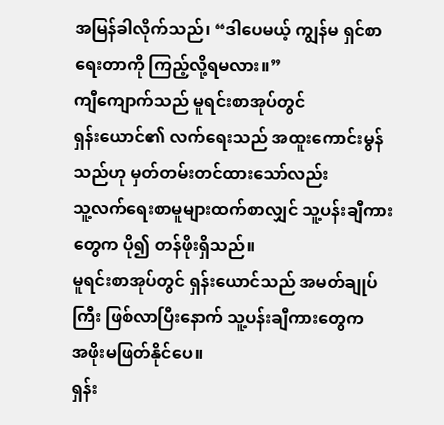အမြန်ခါလိုက်သည်၊ “ဒါပေမယ့် ကျွန်မ ရှင်စာရေးတာကို ကြည့်လို့ရမလား။”
ကျီကျောက်သည် မူရင်းစာအုပ်တွင်
ရှန်းယောင်၏ လက်ရေးသည် အထူးကောင်းမွန်သည်ဟု မှတ်တမ်းတင်ထားသော်လည်း
သူ့လက်ရေးစာမူများထက်စာလျှင် သူ့ပန်းချီကားတွေက ပို၍ တန်ဖိုးရှိသည်။
မူရင်းစာအုပ်တွင် ရှန်းယောင်သည် အမတ်ချုပ်ကြီး ဖြစ်လာပြီးနောက် သူ့ပန်းချီကားတွေက
အဖိုးမဖြတ်နိုင်ပေ။
ရှန်း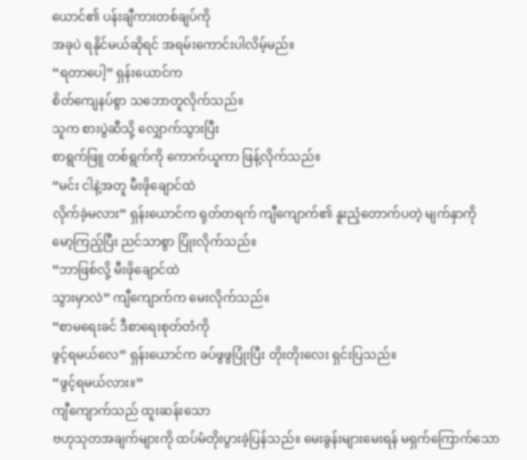ယောင်၏ ပန်းချီကားတစ်ချပ်ကို
အခုပဲ ရနိုင်မယ်ဆိုရင် အရမ်းကောင်းပါလိမ့်မည်။
“ရတာပေါ့” ရှန်းယောင်က
စိတ်ကျေနပ်စွာ သဘောတူလိုက်သည်။
သူက စားပွဲဆီသို့ လျှောက်သွားပြီး
စာရွက်ဖြူ တစ်ရွက်ကို ကောက်ယူကာ ဖြန့်လိုက်သည်။
“မင်း ငါနဲ့အတူ မီးဖိုချောင်ထဲ
လိုက်ခဲ့မလား” ရှန်းယောင်က ရုတ်တရက် ကျီကျောက်၏ နူးညံ့တောက်ပတဲ့ မျက်နှာကို
မော့ကြည့်ပြီး ညင်သာစွာ ပြုံးလိုက်သည်။
“ဘာဖြစ်လို့ မီးဖိုချောင်ထဲ
သွားမှာလဲ” ကျီကျောက်က မေးလိုက်သည်။
“စာမရေးခင် ဒီစာရေးစုတ်တံကို
ဖွင့်ရမယ်လေ” ရှန်းယောင်က ခပ်ဖွဖွပြုံးပြီး တိုးတိုးလေး ရှင်းပြသည်။
“ဖွင့်ရမယ်လား။”
ကျီကျောက်သည် ထူးဆန်းသော
ဗဟုသုတအချက်များကို ထပ်မံတိုးပွားခဲ့ပြန်သည်။ မေးခွန်းများမေးရန် မရှက်ကြောက်သော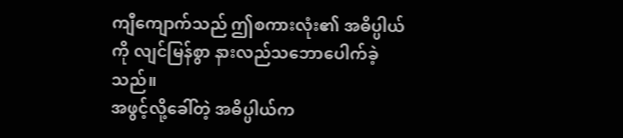ကျီကျောက်သည် ဤစကားလုံး၏ အဓိပ္ပါယ်ကို လျင်မြန်စွာ နားလည်သဘောပေါက်ခဲ့သည်။
အဖွင့်လို့ခေါ်တဲ့ အဓိပ္ပါယ်က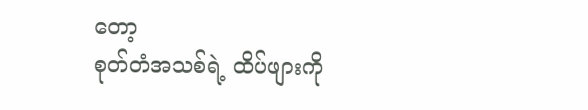တော့
စုတ်တံအသစ်ရဲ့ ထိပ်ဖျားကို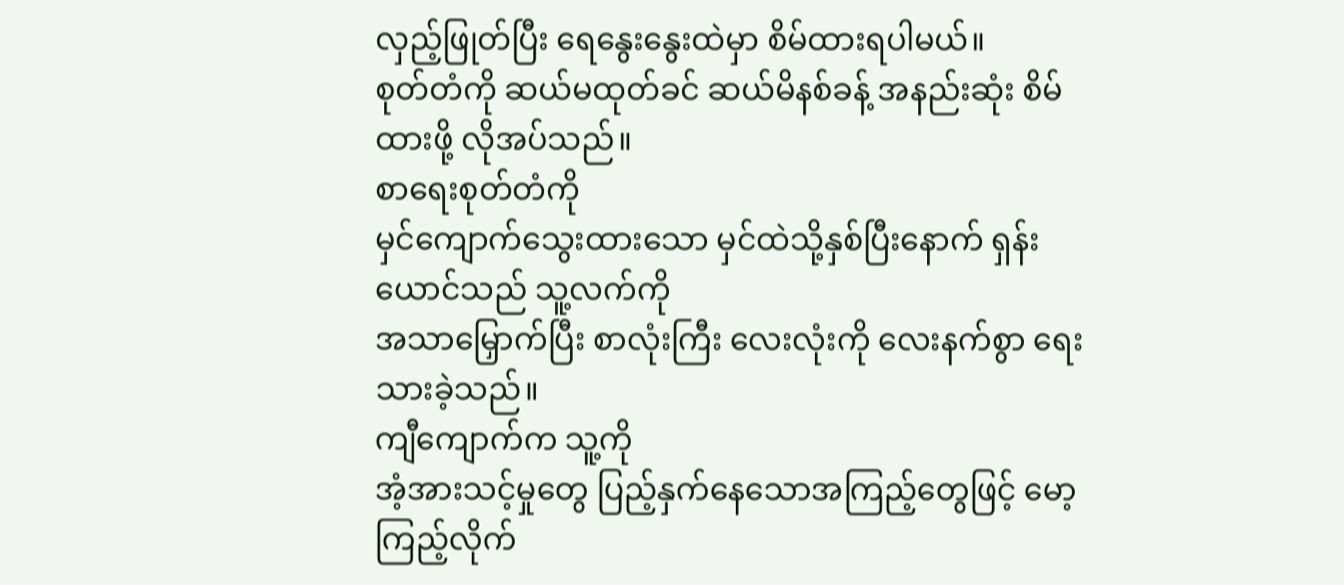လှည့်ဖြုတ်ပြီး ရေနွေးနွေးထဲမှာ စိမ်ထားရပါမယ်။
စုတ်တံကို ဆယ်မထုတ်ခင် ဆယ်မိနစ်ခန့် အနည်းဆုံး စိမ်ထားဖို့ လိုအပ်သည်။
စာရေးစုတ်တံကို
မှင်ကျောက်သွေးထားသော မှင်ထဲသို့နှစ်ပြီးနောက် ရှန်းယောင်သည် သူ့လက်ကို
အသာမြှောက်ပြီး စာလုံးကြီး လေးလုံးကို လေးနက်စွာ ရေးသားခဲ့သည်။
ကျီကျောက်က သူ့ကို
အံ့အားသင့်မှုတွေ ပြည့်နှက်နေသောအကြည့်တွေဖြင့် မော့ကြည့်လိုက်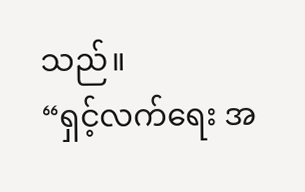သည်။
“ရှင့်လက်ရေး အ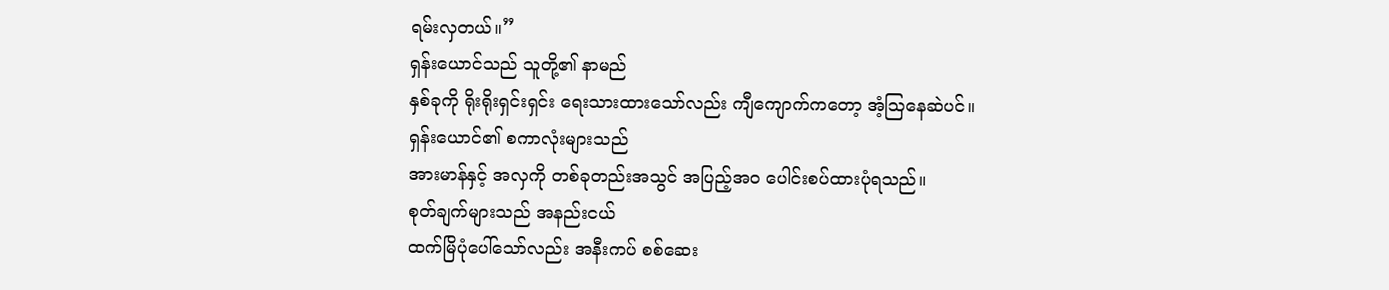ရမ်းလှတယ်။”
ရှန်းယောင်သည် သူတို့၏ နာမည်
နှစ်ခုကို ရိုးရိုးရှင်းရှင်း ရေးသားထားသော်လည်း ကျီကျောက်ကတော့ အံ့ဩနေဆဲပင်။
ရှန်းယောင်၏ စကာလုံးများသည်
အားမာန်နှင့် အလှကို တစ်ခုတည်းအသွင် အပြည့်အဝ ပေါင်းစပ်ထားပုံရသည်။
စုတ်ချက်များသည် အနည်းငယ်
ထက်မြိပုံပေါ်သော်လည်း အနီးကပ် စစ်ဆေး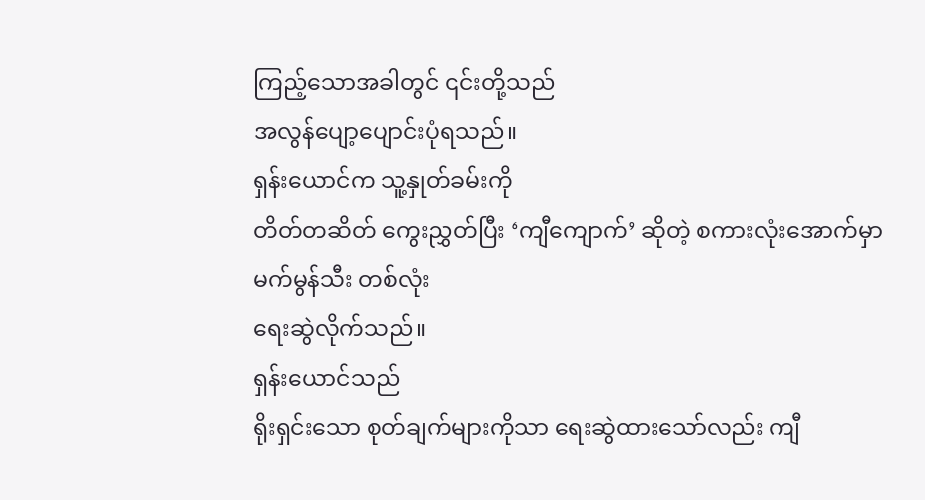ကြည့်သောအခါတွင် ၎င်းတို့သည်
အလွန်ပျော့ပျောင်းပုံရသည်။
ရှန်းယောင်က သူ့နှုတ်ခမ်းကို
တိတ်တဆိတ် ကွေးညွှတ်ပြီး ‘ကျီကျောက်’ ဆိုတဲ့ စကားလုံးအောက်မှာ မက်မွန်သီး တစ်လုံး
ရေးဆွဲလိုက်သည်။
ရှန်းယောင်သည်
ရိုးရှင်းသော စုတ်ချက်များကိုသာ ရေးဆွဲထားသော်လည်း ကျီ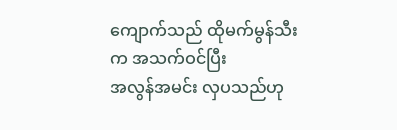ကျောက်သည် ထိုမက်မွန်သီးက အသက်ဝင်ပြီး
အလွန်အမင်း လှပသည်ဟု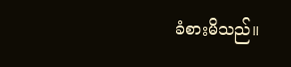ခံစားမိသည်။